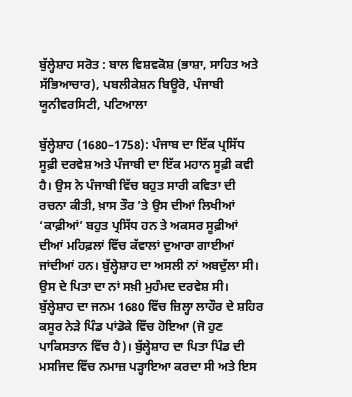ਬੁੱਲ੍ਹੇਸ਼ਾਹ ਸਰੋਤ : ਬਾਲ ਵਿਸ਼ਵਕੋਸ਼ (ਭਾਸ਼ਾ, ਸਾਹਿਤ ਅਤੇ ਸੱਭਿਆਚਾਰ), ਪਬਲੀਕੇਸ਼ਨ ਬਿਊਰੋ, ਪੰਜਾਬੀ ਯੂਨੀਵਰਸਿਟੀ, ਪਟਿਆਲਾ

ਬੁੱਲ੍ਹੇਸ਼ਾਹ (1680–1758): ਪੰਜਾਬ ਦਾ ਇੱਕ ਪ੍ਰਸਿੱਧ ਸੂਫ਼ੀ ਦਰਵੇਸ਼ ਅਤੇ ਪੰਜਾਬੀ ਦਾ ਇੱਕ ਮਹਾਨ ਸੂਫ਼ੀ ਕਵੀ ਹੈ। ਉਸ ਨੇ ਪੰਜਾਬੀ ਵਿੱਚ ਬਹੁਤ ਸਾਰੀ ਕਵਿਤਾ ਦੀ ਰਚਨਾ ਕੀਤੀ, ਖ਼ਾਸ ਤੌਰ ’ਤੇ ਉਸ ਦੀਆਂ ਲਿਖੀਆਂ ‘ਕਾਫ਼ੀਆਂ’ ਬਹੁਤ ਪ੍ਰਸਿੱਧ ਹਨ ਤੇ ਅਕਸਰ ਸੂਫ਼ੀਆਂ ਦੀਆਂ ਮਹਿਫ਼ਲਾਂ ਵਿੱਚ ਕੱਵਾਲਾਂ ਦੁਆਰਾ ਗਾਈਆਂ ਜਾਂਦੀਆਂ ਹਨ। ਬੁੱਲ੍ਹੇਸ਼ਾਹ ਦਾ ਅਸਲੀ ਨਾਂ ਅਬਦੁੱਲਾ ਸੀ। ਉਸ ਦੇ ਪਿਤਾ ਦਾ ਨਾਂ ਸਖ਼ੀ ਮੁਹੰਮਦ ਦਰਵੇਸ਼ ਸੀ। ਬੁੱਲ੍ਹੇਸ਼ਾਹ ਦਾ ਜਨਮ 1680 ਵਿੱਚ ਜ਼ਿਲ੍ਹਾ ਲਾਹੌਰ ਦੇ ਸ਼ਹਿਰ ਕਸੂਰ ਨੇੜੇ ਪਿੰਡ ਪਾਂਡੋਕੇ ਵਿੱਚ ਹੋਇਆ (ਜੋ ਹੁਣ ਪਾਕਿਸਤਾਨ ਵਿੱਚ ਹੈ)। ਬੁੱਲ੍ਹੇਸ਼ਾਹ ਦਾ ਪਿਤਾ ਪਿੰਡ ਦੀ ਮਸਜਿਦ ਵਿੱਚ ਨਮਾਜ਼ ਪੜ੍ਹਾਇਆ ਕਰਦਾ ਸੀ ਅਤੇ ਇਸ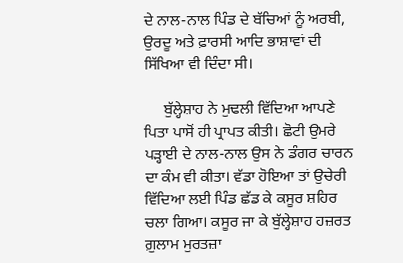ਦੇ ਨਾਲ-ਨਾਲ ਪਿੰਡ ਦੇ ਬੱਚਿਆਂ ਨੂੰ ਅਰਬੀ, ਉਰਦੂ ਅਤੇ ਫ਼ਾਰਸੀ ਆਦਿ ਭਾਸ਼ਾਵਾਂ ਦੀ ਸਿੱਖਿਆ ਵੀ ਦਿੰਦਾ ਸੀ।

     ਬੁੱਲ੍ਹੇਸ਼ਾਹ ਨੇ ਮੁਢਲੀ ਵਿੱਦਿਆ ਆਪਣੇ ਪਿਤਾ ਪਾਸੋਂ ਹੀ ਪ੍ਰਾਪਤ ਕੀਤੀ। ਛੋਟੀ ਉਮਰੇ ਪੜ੍ਹਾਈ ਦੇ ਨਾਲ-ਨਾਲ ਉਸ ਨੇ ਡੰਗਰ ਚਾਰਨ ਦਾ ਕੰਮ ਵੀ ਕੀਤਾ। ਵੱਡਾ ਹੋਇਆ ਤਾਂ ਉਚੇਰੀ ਵਿੱਦਿਆ ਲਈ ਪਿੰਡ ਛੱਡ ਕੇ ਕਸੂਰ ਸ਼ਹਿਰ ਚਲਾ ਗਿਆ। ਕਸੂਰ ਜਾ ਕੇ ਬੁੱਲ੍ਹੇਸ਼ਾਹ ਹਜ਼ਰਤ ਗ਼ੁਲਾਮ ਮੁਰਤਜ਼ਾ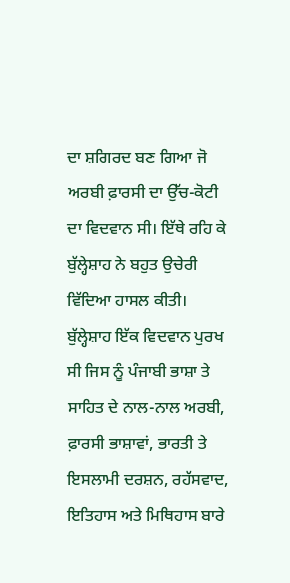ਦਾ ਸ਼ਗਿਰਦ ਬਣ ਗਿਆ ਜੋ ਅਰਬੀ ਫ਼ਾਰਸੀ ਦਾ ਉੱਚ-ਕੋਟੀ ਦਾ ਵਿਦਵਾਨ ਸੀ। ਇੱਥੇ ਰਹਿ ਕੇ ਬੁੱਲ੍ਹੇਸ਼ਾਹ ਨੇ ਬਹੁਤ ਉਚੇਰੀ ਵਿੱਦਿਆ ਹਾਸਲ ਕੀਤੀ। ਬੁੱਲ੍ਹੇਸ਼ਾਹ ਇੱਕ ਵਿਦਵਾਨ ਪੁਰਖ ਸੀ ਜਿਸ ਨੂੰ ਪੰਜਾਬੀ ਭਾਸ਼ਾ ਤੇ ਸਾਹਿਤ ਦੇ ਨਾਲ-ਨਾਲ ਅਰਬੀ, ਫ਼ਾਰਸੀ ਭਾਸ਼ਾਵਾਂ, ਭਾਰਤੀ ਤੇ ਇਸਲਾਮੀ ਦਰਸ਼ਨ, ਰਹੱਸਵਾਦ, ਇਤਿਹਾਸ ਅਤੇ ਮਿਥਿਹਾਸ ਬਾਰੇ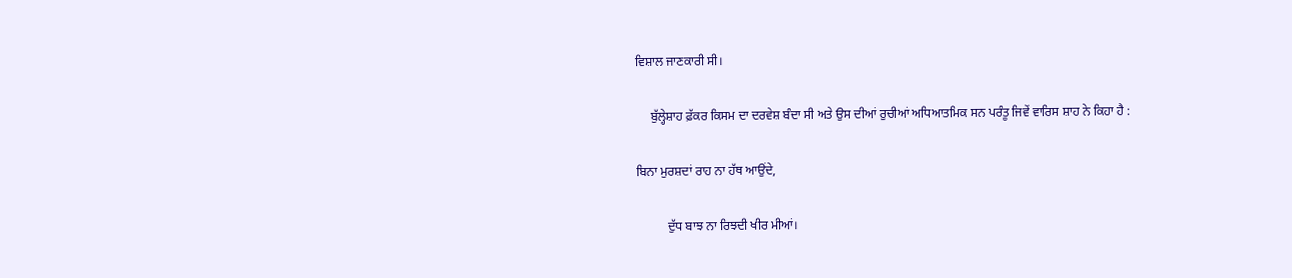ਵਿਸ਼ਾਲ ਜਾਣਕਾਰੀ ਸੀ।

     ਬੁੱਲ੍ਹੇਸ਼ਾਹ ਫ਼ੱਕਰ ਕਿਸਮ ਦਾ ਦਰਵੇਸ਼ ਬੰਦਾ ਸੀ ਅਤੇ ਉਸ ਦੀਆਂ ਰੁਚੀਆਂ ਅਧਿਆਤਮਿਕ ਸਨ ਪਰੰਤੂ ਜਿਵੇਂ ਵਾਰਿਸ ਸ਼ਾਹ ਨੇ ਕਿਹਾ ਹੈ :

ਬਿਨਾ ਮੁਰਸ਼ਦਾਂ ਰਾਹ ਨਾ ਹੱਥ ਆਉਂਦੇ,

          ਦੁੱਧ ਬਾਝ ਨਾ ਰਿਝਦੀ ਖੀਰ ਮੀਆਂ।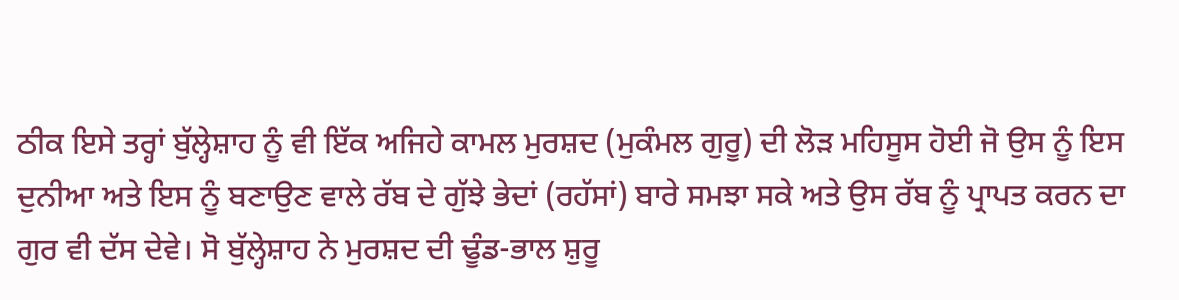ਠੀਕ ਇਸੇ ਤਰ੍ਹਾਂ ਬੁੱਲ੍ਹੇਸ਼ਾਹ ਨੂੰ ਵੀ ਇੱਕ ਅਜਿਹੇ ਕਾਮਲ ਮੁਰਸ਼ਦ (ਮੁਕੰਮਲ ਗੁਰੂ) ਦੀ ਲੋੜ ਮਹਿਸੂਸ ਹੋਈ ਜੋ ਉਸ ਨੂੰ ਇਸ ਦੁਨੀਆ ਅਤੇ ਇਸ ਨੂੰ ਬਣਾਉਣ ਵਾਲੇ ਰੱਬ ਦੇ ਗੁੱਝੇ ਭੇਦਾਂ (ਰਹੱਸਾਂ) ਬਾਰੇ ਸਮਝਾ ਸਕੇ ਅਤੇ ਉਸ ਰੱਬ ਨੂੰ ਪ੍ਰਾਪਤ ਕਰਨ ਦਾ ਗੁਰ ਵੀ ਦੱਸ ਦੇਵੇ। ਸੋ ਬੁੱਲ੍ਹੇਸ਼ਾਹ ਨੇ ਮੁਰਸ਼ਦ ਦੀ ਢੂੰਡ-ਭਾਲ ਸ਼ੁਰੂ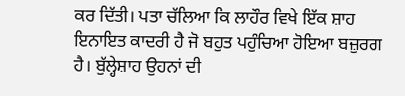ਕਰ ਦਿੱਤੀ। ਪਤਾ ਚੱਲਿਆ ਕਿ ਲਾਹੌਰ ਵਿਖੇ ਇੱਕ ਸ਼ਾਹ ਇਨਾਇਤ ਕਾਦਰੀ ਹੈ ਜੋ ਬਹੁਤ ਪਹੁੰਚਿਆ ਹੋਇਆ ਬਜ਼ੁਰਗ ਹੈ। ਬੁੱਲ੍ਹੇਸ਼ਾਹ ਉਹਨਾਂ ਦੀ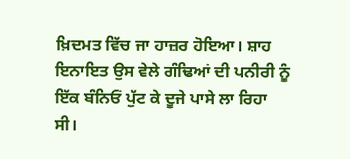ਖ਼ਿਦਮਤ ਵਿੱਚ ਜਾ ਹਾਜ਼ਰ ਹੋਇਆ। ਸ਼ਾਹ ਇਨਾਇਤ ਉਸ ਵੇਲੇ ਗੰਢਿਆਂ ਦੀ ਪਨੀਰੀ ਨੂੰ ਇੱਕ ਬੰਨਿਓਂ ਪੁੱਟ ਕੇ ਦੂਜੇ ਪਾਸੇ ਲਾ ਰਿਹਾ ਸੀ।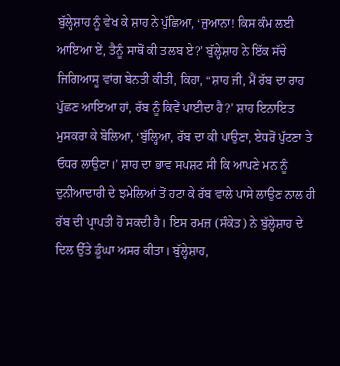ਬੁੱਲ੍ਹੇਸ਼ਾਹ ਨੂੰ ਵੇਖ ਕੇ ਸ਼ਾਹ ਨੇ ਪੁੱਛਿਆ, ‘ਜੁਆਨਾ! ਕਿਸ ਕੰਮ ਲਈ ਆਇਆ ਏਂ, ਤੈਨੂੰ ਸਾਥੋਂ ਕੀ ਤਲਬ ਏ?’ ਬੁੱਲ੍ਹੇਸ਼ਾਹ ਨੇ ਇੱਕ ਸੱਚੇ ਜਿਗਿਆਸੂ ਵਾਂਗ ਬੇਨਤੀ ਕੀਤੀ, ਕਿਹਾ, “ਸ਼ਾਹ ਜੀ, ਮੈਂ ਰੱਬ ਦਾ ਰਾਹ ਪੁੱਛਣ ਆਇਆ ਹਾਂ, ਰੱਬ ਨੂੰ ਕਿਵੇਂ ਪਾਈਦਾ ਹੈ?’ ਸ਼ਾਹ ਇਨਾਇਤ ਮੁਸਕਰਾ ਕੇ ਬੋਲਿਆ, ‘ਬੁੱਲ੍ਹਿਆ, ਰੱਬ ਦਾ ਕੀ ਪਾਉਣਾ, ਏਧਰੋਂ ਪੁੱਟਣਾ ਤੇ ਓਧਰ ਲਾਉਣਾ।’ ਸ਼ਾਹ ਦਾ ਭਾਵ ਸਪਸ਼ਟ ਸੀ ਕਿ ਆਪਣੇ ਮਨ ਨੂੰ ਦੁਨੀਆਦਾਰੀ ਦੇ ਝਮੇਲਿਆਂ ਤੋਂ ਹਟਾ ਕੇ ਰੱਬ ਵਾਲੇ ਪਾਸੇ ਲਾਉਣ ਨਾਲ ਹੀ ਰੱਬ ਦੀ ਪ੍ਰਾਪਤੀ ਹੋ ਸਕਦੀ ਹੈ। ਇਸ ਰਮਜ਼ (ਸੰਕੇਤ) ਨੇ ਬੁੱਲ੍ਹੇਸ਼ਾਹ ਦੇ ਦਿਲ ਉੱਤੇ ਡੂੰਘਾ ਅਸਰ ਕੀਤਾ। ਬੁੱਲ੍ਹੇਸ਼ਾਹ,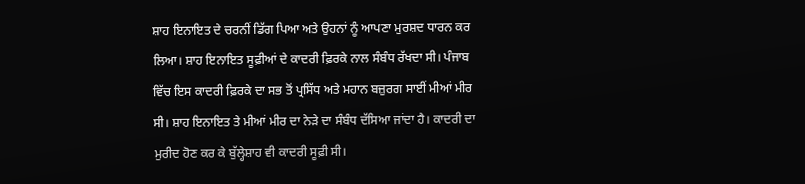ਸ਼ਾਹ ਇਨਾਇਤ ਦੇ ਚਰਨੀਂ ਡਿੱਗ ਪਿਆ ਅਤੇ ਉਹਨਾਂ ਨੂੰ ਆਪਣਾ ਮੁਰਸ਼ਦ ਧਾਰਨ ਕਰ ਲਿਆ। ਸ਼ਾਹ ਇਨਾਇਤ ਸੂਫ਼ੀਆਂ ਦੇ ਕਾਦਰੀ ਫ਼ਿਰਕੇ ਨਾਲ ਸੰਬੰਧ ਰੱਖਦਾ ਸੀ। ਪੰਜਾਬ ਵਿੱਚ ਇਸ ਕਾਦਰੀ ਫ਼ਿਰਕੇ ਦਾ ਸਭ ਤੋਂ ਪ੍ਰਸਿੱਧ ਅਤੇ ਮਹਾਨ ਬਜ਼ੁਰਗ ਸਾਈਂ ਮੀਆਂ ਮੀਰ ਸੀ। ਸ਼ਾਹ ਇਨਾਇਤ ਤੇ ਮੀਆਂ ਮੀਰ ਦਾ ਨੇੜੇ ਦਾ ਸੰਬੰਧ ਦੱਸਿਆ ਜਾਂਦਾ ਹੈ। ਕਾਦਰੀ ਦਾ ਮੁਰੀਦ ਹੋਣ ਕਰ ਕੇ ਬੁੱਲ੍ਹੇਸ਼ਾਹ ਵੀ ਕਾਦਰੀ ਸੂਫ਼ੀ ਸੀ।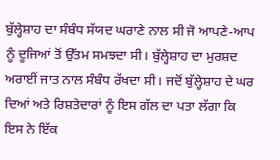ਬੁੱਲ੍ਹੇਸ਼ਾਹ ਦਾ ਸੰਬੰਧ ਸੱਯਦ ਘਰਾਣੇ ਨਾਲ ਸੀ ਜੋ ਆਪਣੇ-ਆਪ ਨੂੰ ਦੂਜਿਆਂ ਤੋਂ ਉੱਤਮ ਸਮਝਦਾ ਸੀ। ਬੁੱਲ੍ਹੇਸ਼ਾਹ ਦਾ ਮੁਰਸ਼ਦ ਅਰਾਈਂ ਜਾਤ ਨਾਲ ਸੰਬੰਧ ਰੱਖਦਾ ਸੀ। ਜਦੋਂ ਬੁੱਲ੍ਹੇਸ਼ਾਹ ਦੇ ਘਰ ਦਿਆਂ ਅਤੇ ਰਿਸ਼ਤੇਦਾਰਾਂ ਨੂੰ ਇਸ ਗੱਲ ਦਾ ਪਤਾ ਲੱਗਾ ਕਿ ਇਸ ਨੇ ਇੱਕ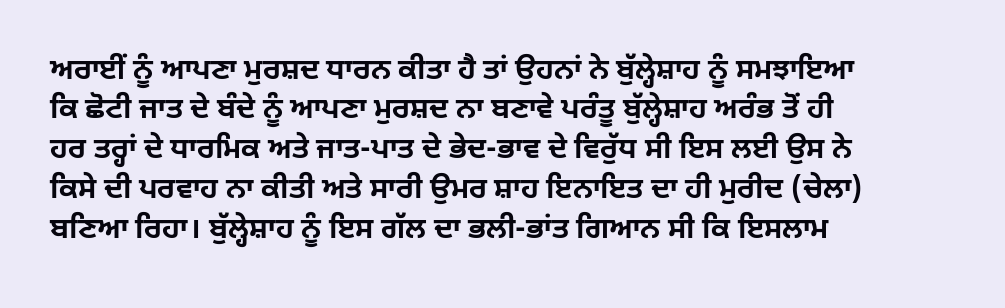ਅਰਾਈਂ ਨੂੰ ਆਪਣਾ ਮੁਰਸ਼ਦ ਧਾਰਨ ਕੀਤਾ ਹੈ ਤਾਂ ਉਹਨਾਂ ਨੇ ਬੁੱਲ੍ਹੇਸ਼ਾਹ ਨੂੰ ਸਮਝਾਇਆ ਕਿ ਛੋਟੀ ਜਾਤ ਦੇ ਬੰਦੇ ਨੂੰ ਆਪਣਾ ਮੁਰਸ਼ਦ ਨਾ ਬਣਾਵੇ ਪਰੰਤੂ ਬੁੱਲ੍ਹੇਸ਼ਾਹ ਅਰੰਭ ਤੋਂ ਹੀ ਹਰ ਤਰ੍ਹਾਂ ਦੇ ਧਾਰਮਿਕ ਅਤੇ ਜਾਤ-ਪਾਤ ਦੇ ਭੇਦ-ਭਾਵ ਦੇ ਵਿਰੁੱਧ ਸੀ ਇਸ ਲਈ ਉਸ ਨੇ ਕਿਸੇ ਦੀ ਪਰਵਾਹ ਨਾ ਕੀਤੀ ਅਤੇ ਸਾਰੀ ਉਮਰ ਸ਼ਾਹ ਇਨਾਇਤ ਦਾ ਹੀ ਮੁਰੀਦ (ਚੇਲਾ) ਬਣਿਆ ਰਿਹਾ। ਬੁੱਲ੍ਹੇਸ਼ਾਹ ਨੂੰ ਇਸ ਗੱਲ ਦਾ ਭਲੀ-ਭਾਂਤ ਗਿਆਨ ਸੀ ਕਿ ਇਸਲਾਮ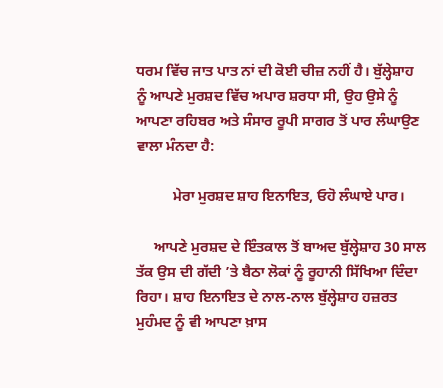ਧਰਮ ਵਿੱਚ ਜਾਤ ਪਾਤ ਨਾਂ ਦੀ ਕੋਈ ਚੀਜ਼ ਨਹੀਂ ਹੈ। ਬੁੱਲ੍ਹੇਸ਼ਾਹ ਨੂੰ ਆਪਣੇ ਮੁਰਸ਼ਦ ਵਿੱਚ ਅਪਾਰ ਸ਼ਰਧਾ ਸੀ, ਉਹ ਉਸੇ ਨੂੰ ਆਪਣਾ ਰਹਿਬਰ ਅਤੇ ਸੰਸਾਰ ਰੂਪੀ ਸਾਗਰ ਤੋਂ ਪਾਰ ਲੰਘਾਉਣ ਵਾਲਾ ਮੰਨਦਾ ਹੈ:

          ਮੇਰਾ ਮੁਰਸ਼ਦ ਸ਼ਾਹ ਇਨਾਇਤ, ਓਹੋ ਲੰਘਾਏ ਪਾਰ।

     ਆਪਣੇ ਮੁਰਸ਼ਦ ਦੇ ਇੰਤਕਾਲ ਤੋਂ ਬਾਅਦ ਬੁੱਲ੍ਹੇਸ਼ਾਹ 30 ਸਾਲ ਤੱਕ ਉਸ ਦੀ ਗੱਦੀ ’ਤੇ ਬੈਠਾ ਲੋਕਾਂ ਨੂੰ ਰੂਹਾਨੀ ਸਿੱਖਿਆ ਦਿੰਦਾ ਰਿਹਾ। ਸ਼ਾਹ ਇਨਾਇਤ ਦੇ ਨਾਲ-ਨਾਲ ਬੁੱਲ੍ਹੇਸ਼ਾਹ ਹਜ਼ਰਤ ਮੁਹੰਮਦ ਨੂੰ ਵੀ ਆਪਣਾ ਖ਼ਾਸ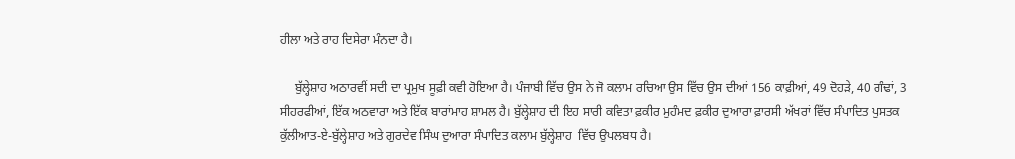ਹੀਲਾ ਅਤੇ ਰਾਹ ਦਿਸੇਰਾ ਮੰਨਦਾ ਹੈ।

     ਬੁੱਲ੍ਹੇਸ਼ਾਹ ਅਠਾਰਵੀਂ ਸਦੀ ਦਾ ਪ੍ਰਮੁਖ ਸੂਫ਼ੀ ਕਵੀ ਹੋਇਆ ਹੈ। ਪੰਜਾਬੀ ਵਿੱਚ ਉਸ ਨੇ ਜੋ ਕਲਾਮ ਰਚਿਆ ਉਸ ਵਿੱਚ ਉਸ ਦੀਆਂ 156 ਕਾਫ਼ੀਆਂ, 49 ਦੋਹੜੇ, 40 ਗੰਢਾਂ, 3 ਸੀਹਰਫੀਆਂ, ਇੱਕ ਅਠਵਾਰਾ ਅਤੇ ਇੱਕ ਬਾਰਾਂਮਾਹ ਸ਼ਾਮਲ ਹੈ। ਬੁੱਲ੍ਹੇਸ਼ਾਹ ਦੀ ਇਹ ਸਾਰੀ ਕਵਿਤਾ ਫ਼ਕੀਰ ਮੁਹੰਮਦ ਫ਼ਕੀਰ ਦੁਆਰਾ ਫ਼ਾਰਸੀ ਅੱਖਰਾਂ ਵਿੱਚ ਸੰਪਾਦਿਤ ਪੁਸਤਕ ਕੁੱਲੀਆਤ-ਏ-ਬੁੱਲ੍ਹੇਸ਼ਾਹ ਅਤੇ ਗੁਰਦੇਵ ਸਿੰਘ ਦੁਆਰਾ ਸੰਪਾਦਿਤ ਕਲਾਮ ਬੁੱਲ੍ਹੇਸ਼ਾਹ  ਵਿੱਚ ਉਪਲਬਧ ਹੈ।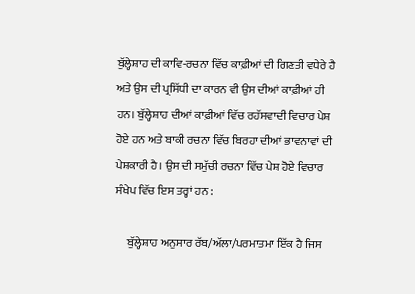ਬੁੱਲ੍ਹੇਸ਼ਾਹ ਦੀ ਕਾਵਿ-ਰਚਨਾ ਵਿੱਚ ਕਾਫ਼ੀਆਂ ਦੀ ਗਿਣਤੀ ਵਧੇਰੇ ਹੈ ਅਤੇ ਉਸ ਦੀ ਪ੍ਰਸਿੱਧੀ ਦਾ ਕਾਰਨ ਵੀ ਉਸ ਦੀਆਂ ਕਾਫ਼ੀਆਂ ਹੀ ਹਨ। ਬੁੱਲ੍ਹੇਸ਼ਾਹ ਦੀਆਂ ਕਾਫ਼ੀਆਂ ਵਿੱਚ ਰਹੱਸਵਾਦੀ ਵਿਚਾਰ ਪੇਸ਼ ਹੋਏ ਹਨ ਅਤੇ ਬਾਕੀ ਰਚਨਾ ਵਿੱਚ ਬਿਰਹਾ ਦੀਆਂ ਭਾਵਨਾਵਾਂ ਦੀ ਪੇਸ਼ਕਾਰੀ ਹੈ। ਉਸ ਦੀ ਸਮੁੱਚੀ ਰਚਨਾ ਵਿੱਚ ਪੇਸ਼ ਹੋਏ ਵਿਚਾਰ ਸੰਖੇਪ ਵਿੱਚ ਇਸ ਤਰ੍ਹਾਂ ਹਨ :

     ਬੁੱਲ੍ਹੇਸ਼ਾਹ ਅਨੁਸਾਰ ਰੱਬ/ਅੱਲਾ/ਪਰਮਾਤਮਾ ਇੱਕ ਹੈ ਜਿਸ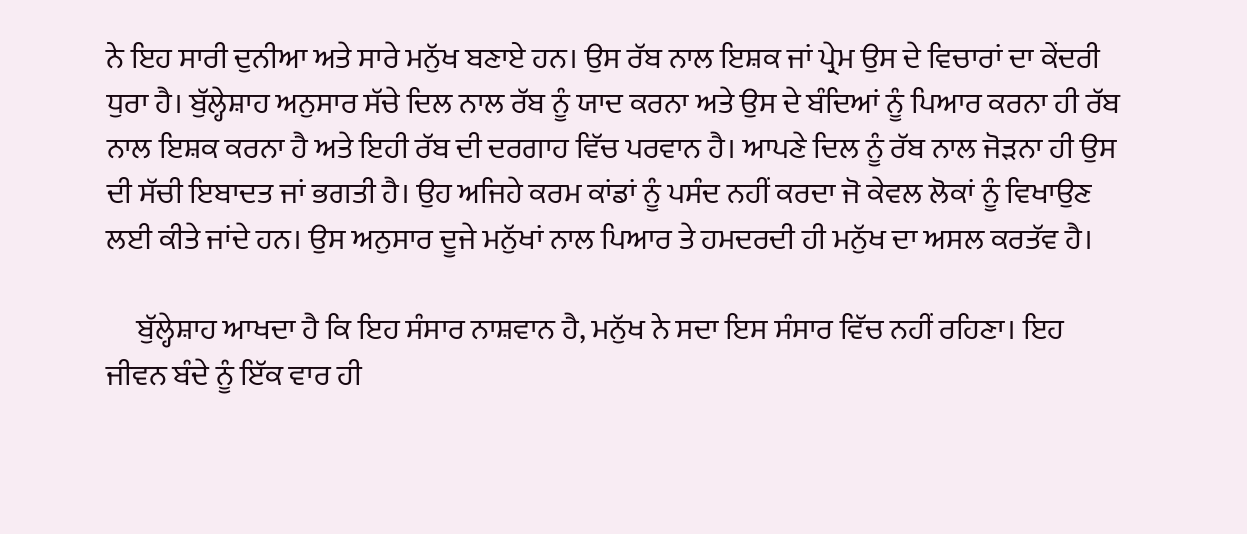ਨੇ ਇਹ ਸਾਰੀ ਦੁਨੀਆ ਅਤੇ ਸਾਰੇ ਮਨੁੱਖ ਬਣਾਏ ਹਨ। ਉਸ ਰੱਬ ਨਾਲ ਇਸ਼ਕ ਜਾਂ ਪ੍ਰੇਮ ਉਸ ਦੇ ਵਿਚਾਰਾਂ ਦਾ ਕੇਂਦਰੀ ਧੁਰਾ ਹੈ। ਬੁੱਲ੍ਹੇਸ਼ਾਹ ਅਨੁਸਾਰ ਸੱਚੇ ਦਿਲ ਨਾਲ ਰੱਬ ਨੂੰ ਯਾਦ ਕਰਨਾ ਅਤੇ ਉਸ ਦੇ ਬੰਦਿਆਂ ਨੂੰ ਪਿਆਰ ਕਰਨਾ ਹੀ ਰੱਬ ਨਾਲ ਇਸ਼ਕ ਕਰਨਾ ਹੈ ਅਤੇ ਇਹੀ ਰੱਬ ਦੀ ਦਰਗਾਹ ਵਿੱਚ ਪਰਵਾਨ ਹੈ। ਆਪਣੇ ਦਿਲ ਨੂੰ ਰੱਬ ਨਾਲ ਜੋੜਨਾ ਹੀ ਉਸ ਦੀ ਸੱਚੀ ਇਬਾਦਤ ਜਾਂ ਭਗਤੀ ਹੈ। ਉਹ ਅਜਿਹੇ ਕਰਮ ਕਾਂਡਾਂ ਨੂੰ ਪਸੰਦ ਨਹੀਂ ਕਰਦਾ ਜੋ ਕੇਵਲ ਲੋਕਾਂ ਨੂੰ ਵਿਖਾਉਣ ਲਈ ਕੀਤੇ ਜਾਂਦੇ ਹਨ। ਉਸ ਅਨੁਸਾਰ ਦੂਜੇ ਮਨੁੱਖਾਂ ਨਾਲ ਪਿਆਰ ਤੇ ਹਮਦਰਦੀ ਹੀ ਮਨੁੱਖ ਦਾ ਅਸਲ ਕਰਤੱਵ ਹੈ।

     ਬੁੱਲ੍ਹੇਸ਼ਾਹ ਆਖਦਾ ਹੈ ਕਿ ਇਹ ਸੰਸਾਰ ਨਾਸ਼ਵਾਨ ਹੈ, ਮਨੁੱਖ ਨੇ ਸਦਾ ਇਸ ਸੰਸਾਰ ਵਿੱਚ ਨਹੀਂ ਰਹਿਣਾ। ਇਹ ਜੀਵਨ ਬੰਦੇ ਨੂੰ ਇੱਕ ਵਾਰ ਹੀ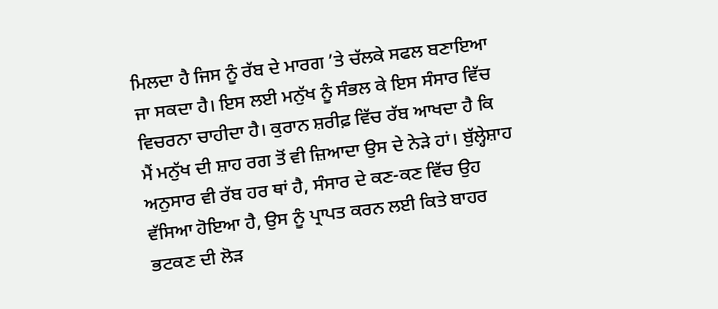ਮਿਲਦਾ ਹੈ ਜਿਸ ਨੂੰ ਰੱਬ ਦੇ ਮਾਰਗ ’ਤੇ ਚੱਲਕੇ ਸਫਲ ਬਣਾਇਆ ਜਾ ਸਕਦਾ ਹੈ। ਇਸ ਲਈ ਮਨੁੱਖ ਨੂੰ ਸੰਭਲ ਕੇ ਇਸ ਸੰਸਾਰ ਵਿੱਚ ਵਿਚਰਨਾ ਚਾਹੀਦਾ ਹੈ। ਕੁਰਾਨ ਸ਼ਰੀਫ਼ ਵਿੱਚ ਰੱਬ ਆਖਦਾ ਹੈ ਕਿ ਮੈਂ ਮਨੁੱਖ ਦੀ ਸ਼ਾਹ ਰਗ ਤੋਂ ਵੀ ਜ਼ਿਆਦਾ ਉਸ ਦੇ ਨੇੜੇ ਹਾਂ। ਬੁੱਲ੍ਹੇਸ਼ਾਹ ਅਨੁਸਾਰ ਵੀ ਰੱਬ ਹਰ ਥਾਂ ਹੈ, ਸੰਸਾਰ ਦੇ ਕਣ-ਕਣ ਵਿੱਚ ਉਹ ਵੱਸਿਆ ਹੋਇਆ ਹੈ, ਉਸ ਨੂੰ ਪ੍ਰਾਪਤ ਕਰਨ ਲਈ ਕਿਤੇ ਬਾਹਰ ਭਟਕਣ ਦੀ ਲੋੜ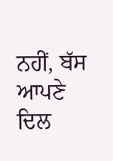ਨਹੀਂ, ਬੱਸ ਆਪਣੇ ਦਿਲ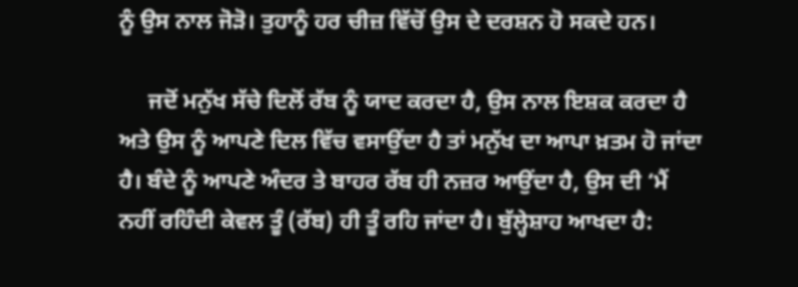ਨੂੰ ਉਸ ਨਾਲ ਜੋੜੋ। ਤੁਹਾਨੂੰ ਹਰ ਚੀਜ਼ ਵਿੱਚੋਂ ਉਸ ਦੇ ਦਰਸ਼ਨ ਹੋ ਸਕਦੇ ਹਨ।

     ਜਦੋਂ ਮਨੁੱਖ ਸੱਚੇ ਦਿਲੋਂ ਰੱਬ ਨੂੰ ਯਾਦ ਕਰਦਾ ਹੈ, ਉਸ ਨਾਲ ਇਸ਼ਕ ਕਰਦਾ ਹੈ ਅਤੇ ਉਸ ਨੂੰ ਆਪਣੇ ਦਿਲ ਵਿੱਚ ਵਸਾਉਂਦਾ ਹੈ ਤਾਂ ਮਨੁੱਖ ਦਾ ਆਪਾ ਖ਼ਤਮ ਹੋ ਜਾਂਦਾ ਹੈ। ਬੰਦੇ ਨੂੰ ਆਪਣੇ ਅੰਦਰ ਤੇ ਬਾਹਰ ਰੱਬ ਹੀ ਨਜ਼ਰ ਆਉਂਦਾ ਹੈ, ਉਸ ਦੀ ‘ਮੈਂ ਨਹੀਂ ਰਹਿੰਦੀ ਕੇਵਲ ਤੂੰ (ਰੱਬ) ਹੀ ਤੂੰ ਰਹਿ ਜਾਂਦਾ ਹੈ। ਬੁੱਲ੍ਹੇਸ਼ਾਹ ਆਖਦਾ ਹੈ: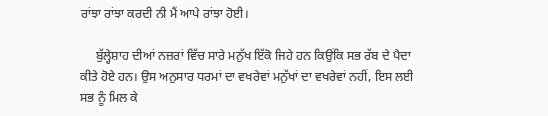ਰਾਂਝਾ ਰਾਂਝਾ ਕਰਦੀ ਨੀ ਮੈਂ ਆਪੇ ਰਾਂਝਾ ਹੋਈ।

     ਬੁੱਲ੍ਹੇਸ਼ਾਹ ਦੀਆਂ ਨਜ਼ਰਾਂ ਵਿੱਚ ਸਾਰੇ ਮਨੁੱਖ ਇੱਕੋ ਜਿਹੇ ਹਨ ਕਿਉਂਕਿ ਸਭ ਰੱਬ ਦੇ ਪੈਦਾ ਕੀਤੇ ਹੋਏ ਹਨ। ਉਸ ਅਨੁਸਾਰ ਧਰਮਾਂ ਦਾ ਵਖਰੇਵਾਂ ਮਨੁੱਖਾਂ ਦਾ ਵਖਰੇਵਾਂ ਨਹੀਂ, ਇਸ ਲਈ ਸਭ ਨੂੰ ਮਿਲ ਕੇ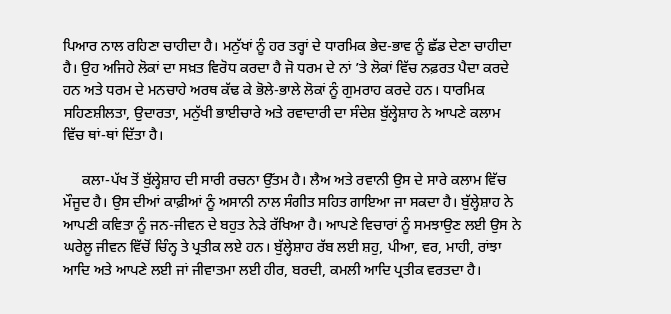ਪਿਆਰ ਨਾਲ ਰਹਿਣਾ ਚਾਹੀਦਾ ਹੈ। ਮਨੁੱਖਾਂ ਨੂੰ ਹਰ ਤਰ੍ਹਾਂ ਦੇ ਧਾਰਮਿਕ ਭੇਦ-ਭਾਵ ਨੂੰ ਛੱਡ ਦੇਣਾ ਚਾਹੀਦਾ ਹੈ। ਉਹ ਅਜਿਹੇ ਲੋਕਾਂ ਦਾ ਸਖ਼ਤ ਵਿਰੋਧ ਕਰਦਾ ਹੈ ਜੋ ਧਰਮ ਦੇ ਨਾਂ ’ਤੇ ਲੋਕਾਂ ਵਿੱਚ ਨਫ਼ਰਤ ਪੈਦਾ ਕਰਦੇ ਹਨ ਅਤੇ ਧਰਮ ਦੇ ਮਨਚਾਹੇ ਅਰਥ ਕੱਢ ਕੇ ਭੋਲੇ-ਭਾਲੇ ਲੋਕਾਂ ਨੂੰ ਗੁਮਰਾਹ ਕਰਦੇ ਹਨ। ਧਾਰਮਿਕ ਸਹਿਣਸ਼ੀਲਤਾ, ਉਦਾਰਤਾ, ਮਨੁੱਖੀ ਭਾਈਚਾਰੇ ਅਤੇ ਰਵਾਦਾਰੀ ਦਾ ਸੰਦੇਸ਼ ਬੁੱਲ੍ਹੇਸ਼ਾਹ ਨੇ ਆਪਣੇ ਕਲਾਮ ਵਿੱਚ ਥਾਂ-ਥਾਂ ਦਿੱਤਾ ਹੈ।

     ਕਲਾ-ਪੱਖ ਤੋਂ ਬੁੱਲ੍ਹੇਸ਼ਾਹ ਦੀ ਸਾਰੀ ਰਚਨਾ ਉੱਤਮ ਹੈ। ਲੈਅ ਅਤੇ ਰਵਾਨੀ ਉਸ ਦੇ ਸਾਰੇ ਕਲਾਮ ਵਿੱਚ ਮੌਜੂਦ ਹੈ। ਉਸ ਦੀਆਂ ਕਾਫ਼ੀਆਂ ਨੂੰ ਅਸਾਨੀ ਨਾਲ ਸੰਗੀਤ ਸਹਿਤ ਗਾਇਆ ਜਾ ਸਕਦਾ ਹੈ। ਬੁੱਲ੍ਹੇਸ਼ਾਹ ਨੇ ਆਪਣੀ ਕਵਿਤਾ ਨੂੰ ਜਨ-ਜੀਵਨ ਦੇ ਬਹੁਤ ਨੇੜੇ ਰੱਖਿਆ ਹੈ। ਆਪਣੇ ਵਿਚਾਰਾਂ ਨੂੰ ਸਮਝਾਉਣ ਲਈ ਉਸ ਨੇ ਘਰੇਲੂ ਜੀਵਨ ਵਿੱਚੋਂ ਚਿੰਨ੍ਹ ਤੇ ਪ੍ਰਤੀਕ ਲਏ ਹਨ। ਬੁੱਲ੍ਹੇਸ਼ਾਹ ਰੱਬ ਲਈ ਸ਼ਹੁ, ਪੀਆ, ਵਰ, ਮਾਹੀ, ਰਾਂਝਾ ਆਦਿ ਅਤੇ ਆਪਣੇ ਲਈ ਜਾਂ ਜੀਵਾਤਮਾ ਲਈ ਹੀਰ, ਬਰਦੀ, ਕਮਲੀ ਆਦਿ ਪ੍ਰਤੀਕ ਵਰਤਦਾ ਹੈ।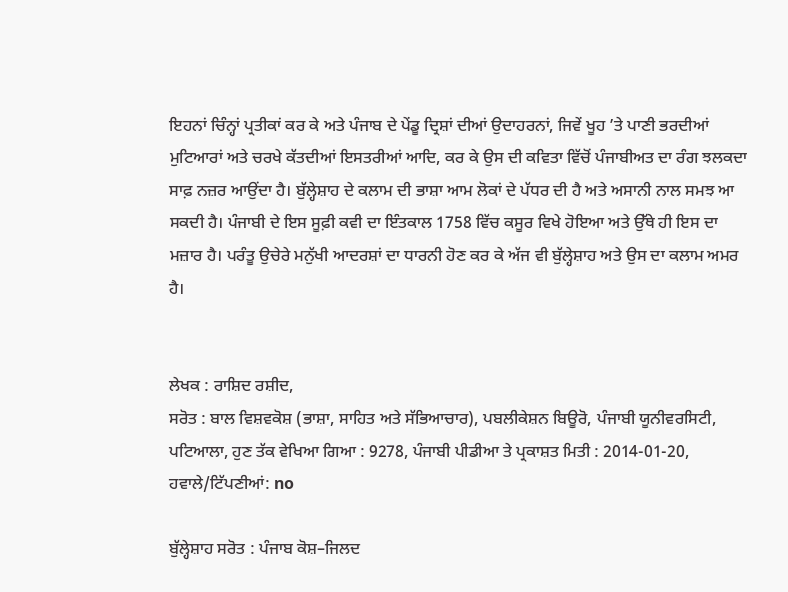ਇਹਨਾਂ ਚਿੰਨ੍ਹਾਂ ਪ੍ਰਤੀਕਾਂ ਕਰ ਕੇ ਅਤੇ ਪੰਜਾਬ ਦੇ ਪੇਂਡੂ ਦ੍ਰਿਸ਼ਾਂ ਦੀਆਂ ਉਦਾਹਰਨਾਂ, ਜਿਵੇਂ ਖੂਹ ’ਤੇ ਪਾਣੀ ਭਰਦੀਆਂ ਮੁਟਿਆਰਾਂ ਅਤੇ ਚਰਖੇ ਕੱਤਦੀਆਂ ਇਸਤਰੀਆਂ ਆਦਿ, ਕਰ ਕੇ ਉਸ ਦੀ ਕਵਿਤਾ ਵਿੱਚੋਂ ਪੰਜਾਬੀਅਤ ਦਾ ਰੰਗ ਝਲਕਦਾ ਸਾਫ਼ ਨਜ਼ਰ ਆਉਂਦਾ ਹੈ। ਬੁੱਲ੍ਹੇਸ਼ਾਹ ਦੇ ਕਲਾਮ ਦੀ ਭਾਸ਼ਾ ਆਮ ਲੋਕਾਂ ਦੇ ਪੱਧਰ ਦੀ ਹੈ ਅਤੇ ਅਸਾਨੀ ਨਾਲ ਸਮਝ ਆ ਸਕਦੀ ਹੈ। ਪੰਜਾਬੀ ਦੇ ਇਸ ਸੂਫ਼ੀ ਕਵੀ ਦਾ ਇੰਤਕਾਲ 1758 ਵਿੱਚ ਕਸੂਰ ਵਿਖੇ ਹੋਇਆ ਅਤੇ ਉੱਥੇ ਹੀ ਇਸ ਦਾ ਮਜ਼ਾਰ ਹੈ। ਪਰੰਤੂ ਉਚੇਰੇ ਮਨੁੱਖੀ ਆਦਰਸ਼ਾਂ ਦਾ ਧਾਰਨੀ ਹੋਣ ਕਰ ਕੇ ਅੱਜ ਵੀ ਬੁੱਲ੍ਹੇਸ਼ਾਹ ਅਤੇ ਉਸ ਦਾ ਕਲਾਮ ਅਮਰ ਹੈ।


ਲੇਖਕ : ਰਾਸ਼ਿਦ ਰਸ਼ੀਦ,
ਸਰੋਤ : ਬਾਲ ਵਿਸ਼ਵਕੋਸ਼ (ਭਾਸ਼ਾ, ਸਾਹਿਤ ਅਤੇ ਸੱਭਿਆਚਾਰ), ਪਬਲੀਕੇਸ਼ਨ ਬਿਊਰੋ, ਪੰਜਾਬੀ ਯੂਨੀਵਰਸਿਟੀ, ਪਟਿਆਲਾ, ਹੁਣ ਤੱਕ ਵੇਖਿਆ ਗਿਆ : 9278, ਪੰਜਾਬੀ ਪੀਡੀਆ ਤੇ ਪ੍ਰਕਾਸ਼ਤ ਮਿਤੀ : 2014-01-20, ਹਵਾਲੇ/ਟਿੱਪਣੀਆਂ: no

ਬੁੱਲ੍ਹੇਸ਼ਾਹ ਸਰੋਤ : ਪੰਜਾਬ ਕੋਸ਼–ਜਿਲਦ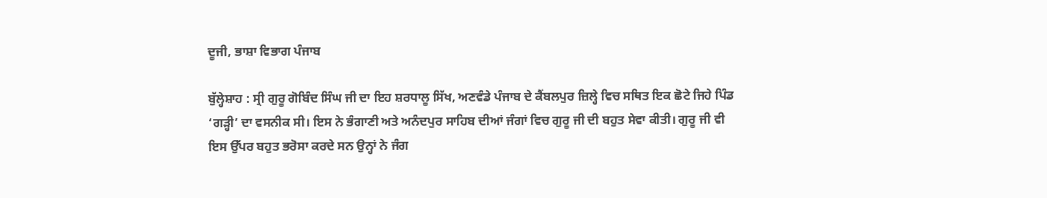ਦੂਜੀ, ਭਾਸ਼ਾ ਵਿਭਾਗ ਪੰਜਾਬ

ਬੁੱਲ੍ਹੇਸ਼ਾਹ : ਸ੍ਰੀ ਗੁਰੂ ਗੋਬਿੰਦ ਸਿੰਘ ਜੀ ਦਾ ਇਹ ਸ਼ਰਧਾਲੂ ਸਿੱਖ, ਅਣਵੰਡੇ ਪੰਜਾਬ ਦੇ ਕੈਂਬਲਪੁਰ ਜ਼ਿਲ੍ਹੇ ਵਿਚ ਸਥਿਤ ਇਕ ਛੋਟੇ ਜਿਹੇ ਪਿੰਡ ‘ਗੜ੍ਹੀ’ ਦਾ ਵਸਨੀਕ ਸੀ। ਇਸ ਨੇ ਭੰਗਾਣੀ ਅਤੇ ਅਨੰਦਪੁਰ ਸਾਹਿਬ ਦੀਆਂ ਜੰਗਾਂ ਵਿਚ ਗੁਰੂ ਜੀ ਦੀ ਬਹੁਤ ਸੇਵਾ ਕੀਤੀ। ਗੁਰੂ ਜੀ ਵੀ ਇਸ ਉੱਪਰ ਬਹੁਤ ਭਰੋਸਾ ਕਰਦੇ ਸਨ ਉਨ੍ਹਾਂ ਨੇ ਜੰਗ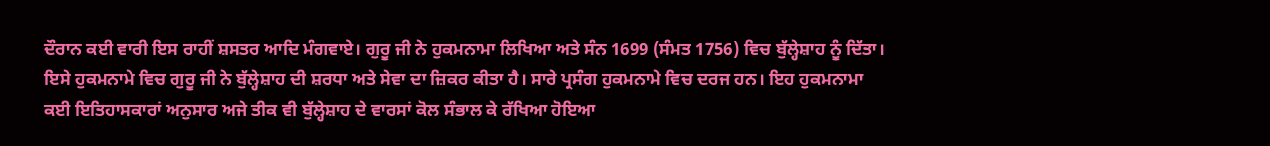ਦੌਰਾਨ ਕਈ ਵਾਰੀ ਇਸ ਰਾਹੀਂ ਸ਼ਸਤਰ ਆਦਿ ਮੰਗਵਾਏ। ਗੁਰੂ ਜੀ ਨੇ ਹੁਕਮਨਾਮਾ ਲਿਖਿਆ ਅਤੇ ਸੰਨ 1699 (ਸੰਮਤ 1756) ਵਿਚ ਬੁੱਲ੍ਹੇਸ਼ਾਹ ਨੂੰ ਦਿੱਤਾ। ਇਸੇ ਹੁਕਮਨਾਮੇ ਵਿਚ ਗੁਰੂ ਜੀ ਨੇ ਬੁੱਲ੍ਹੇਸ਼ਾਹ ਦੀ ਸ਼ਰਧਾ ਅਤੇ ਸੇਵਾ ਦਾ ਜ਼ਿਕਰ ਕੀਤਾ ਹੈ। ਸਾਰੇ ਪ੍ਰਸੰਗ ਹੁਕਮਨਾਮੇ ਵਿਚ ਦਰਜ ਹਨ। ਇਹ ਹੁਕਮਨਾਮਾ ਕਈ ਇਤਿਹਾਸਕਾਰਾਂ ਅਨੁਸਾਰ ਅਜੇ ਤੀਕ ਵੀ ਬੁੱਲ੍ਹੇਸ਼ਾਹ ਦੇ ਵਾਰਸਾਂ ਕੋਲ ਸੰਭਾਲ ਕੇ ਰੱਖਿਆ ਹੋਇਆ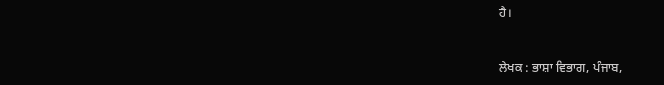ਹੈ।


ਲੇਖਕ : ਭਾਸ਼ਾ ਵਿਭਾਗ, ਪੰਜਾਬ,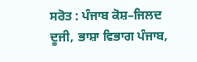ਸਰੋਤ : ਪੰਜਾਬ ਕੋਸ਼–ਜਿਲਦ ਦੂਜੀ, ਭਾਸ਼ਾ ਵਿਭਾਗ ਪੰਜਾਬ,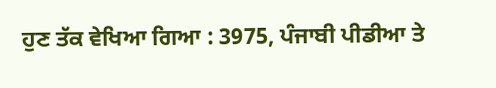ਹੁਣ ਤੱਕ ਵੇਖਿਆ ਗਿਆ : 3975, ਪੰਜਾਬੀ ਪੀਡੀਆ ਤੇ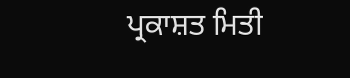ਪ੍ਰਕਾਸ਼ਤ ਮਿਤੀ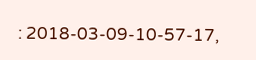: 2018-03-09-10-57-17,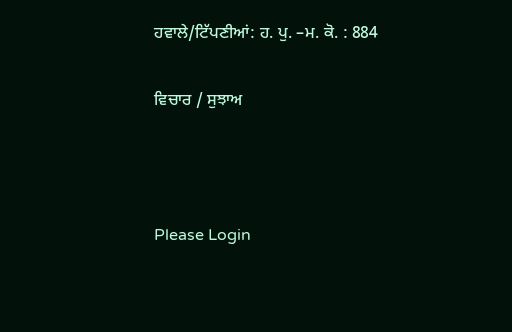ਹਵਾਲੇ/ਟਿੱਪਣੀਆਂ: ਹ. ਪੁ. –ਮ. ਕੋ. : 884

ਵਿਚਾਰ / ਸੁਝਾਅ



Please Login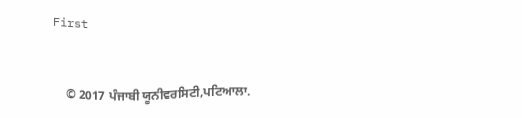First


    © 2017 ਪੰਜਾਬੀ ਯੂਨੀਵਰਸਿਟੀ,ਪਟਿਆਲਾ.